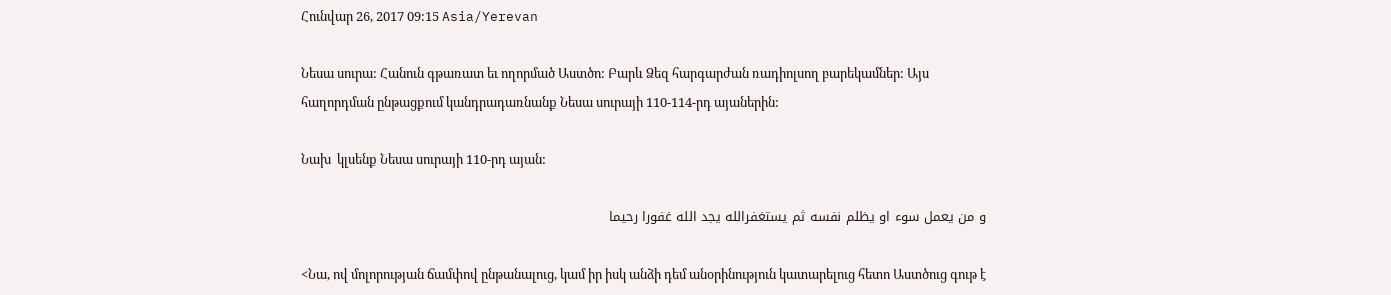Հունվար 26, 2017 09:15 Asia/Yerevan

Նեսա սուրա: Հանուն գթառատ եւ ողորմած Աստծո: Բարև Ձեզ հարգարժան ռադիոլսող բարեկամներ: Այս հաղորդման ընթացքում կանդրադառնանք Նեսա սուրայի 110-114-րդ այաներին:

Նախ  կլսենք Նեսա սուրայի 110-րդ այան:

و من يعمل سوء او يظلم نفسه ثم يستغفرالله يجد الله غفورا رحيما

<Նա, ով մոլորության ճամփով ընթանալուց, կամ իր իսկ անձի դեմ անօրինություն կատարելուց հետո Աստծուց գութ է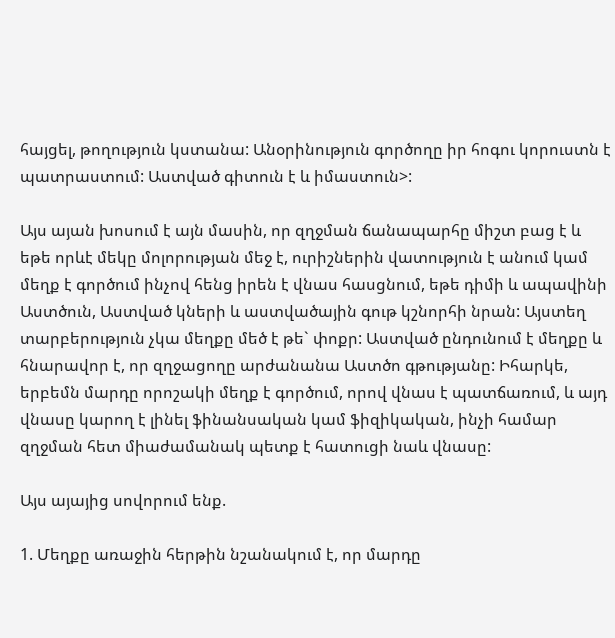հայցել, թողություն կստանա: Անօրինություն գործողը իր հոգու կորուստն է պատրաստում: Աստված գիտուն է և իմաստուն>:

Այս այան խոսում է այն մասին, որ զղջման ճանապարհը միշտ բաց է և եթե որևէ մեկը մոլորության մեջ է, ուրիշներին վատություն է անում կամ մեղք է գործում ինչով հենց իրեն է վնաս հասցնում, եթե դիմի և ապավինի Աստծուն, Աստված կների և աստվածային գութ կշնորհի նրան: Այստեղ տարբերություն չկա մեղքը մեծ է թե` փոքր: Աստված ընդունում է մեղքը և հնարավոր է, որ զղջացողը արժանանա Աստծո գթությանը: Իհարկե, երբեմն մարդը որոշակի մեղք է գործում, որով վնաս է պատճառում, և այդ վնասը կարող է լինել ֆինանսական կամ ֆիզիկական, ինչի համար զղջման հետ միաժամանակ պետք է հատուցի նաև վնասը:

Այս այայից սովորում ենք.

1. Մեղքը առաջին հերթին նշանակում է, որ մարդը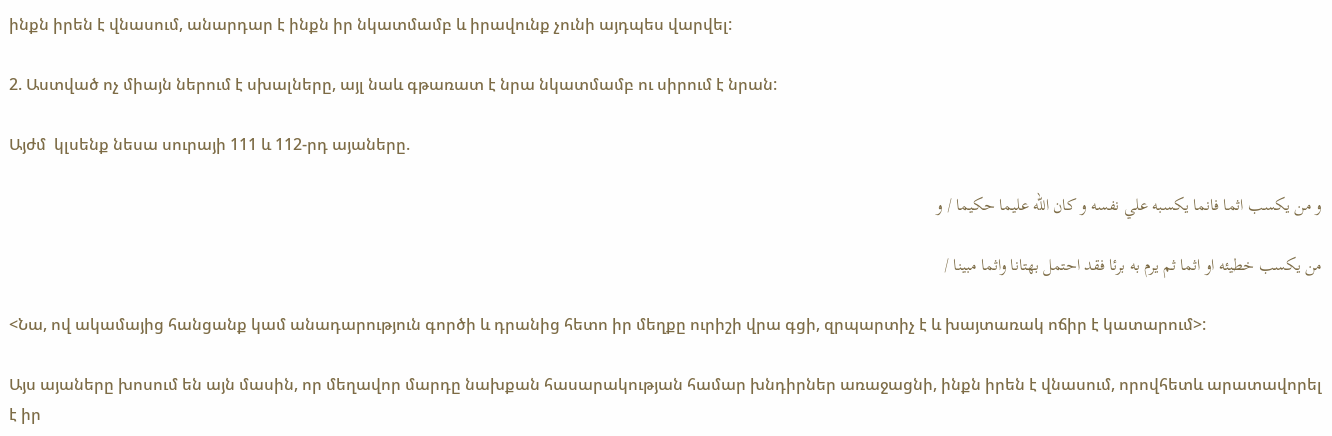ինքն իրեն է վնասում, անարդար է ինքն իր նկատմամբ և իրավունք չունի այդպես վարվել:

2. Աստված ոչ միայն ներում է սխալները, այլ նաև գթառատ է նրա նկատմամբ ու սիրում է նրան:

Այժմ  կլսենք նեսա սուրայի 111 և 112-րդ այաները.

و من يكسب اثما فانما يكسبه علي نفسه و كان الله عليما حكيما / و

من يكسب خطيئه او اثما ثم يرم به برئا فقد احتمل بهتانا واثما مبينا /

<Նա, ով ակամայից հանցանք կամ անադարություն գործի և դրանից հետո իր մեղքը ուրիշի վրա գցի, զրպարտիչ է և խայտառակ ոճիր է կատարում>:

Այս այաները խոսում են այն մասին, որ մեղավոր մարդը նախքան հասարակության համար խնդիրներ առաջացնի, ինքն իրեն է վնասում, որովհետև արատավորել է իր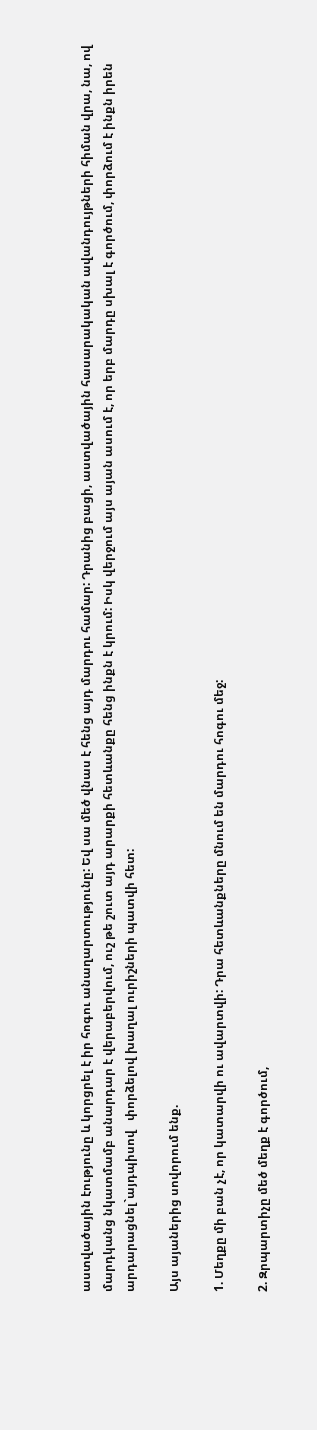աստվածային էությունը և կորցրել է իր հոգու անաղարտությունը: Եվ սա մեծ վնաս է հենց այդ մարդու համար: Դրանից բացի, աստվածային հասարակական ավանդույթների հիման վրա, նա, ով մարդկանց նկատմամբ անարդար է վերաբերվում, ուշ թե շուտ այդ արարքի հետևանքը հենց ինքն է կրում: Իսկ վերջում այս այան ասում է, որ երբ մարդը սխալ է գործում, փորձում է ինքն իրեն արդարացնել`այդպիսով   փորձելով խաղալ ուրիշների պատվի հետ:

Այս այաներից սովորում ենք.

1. Մեղքը մի բան չէ, որ կատարվի ու ավարտվի: Դրա հետևանքները մնում են մարդու հոգու մեջ:

2. Զրպարտիչը մեծ մեղք է գործում,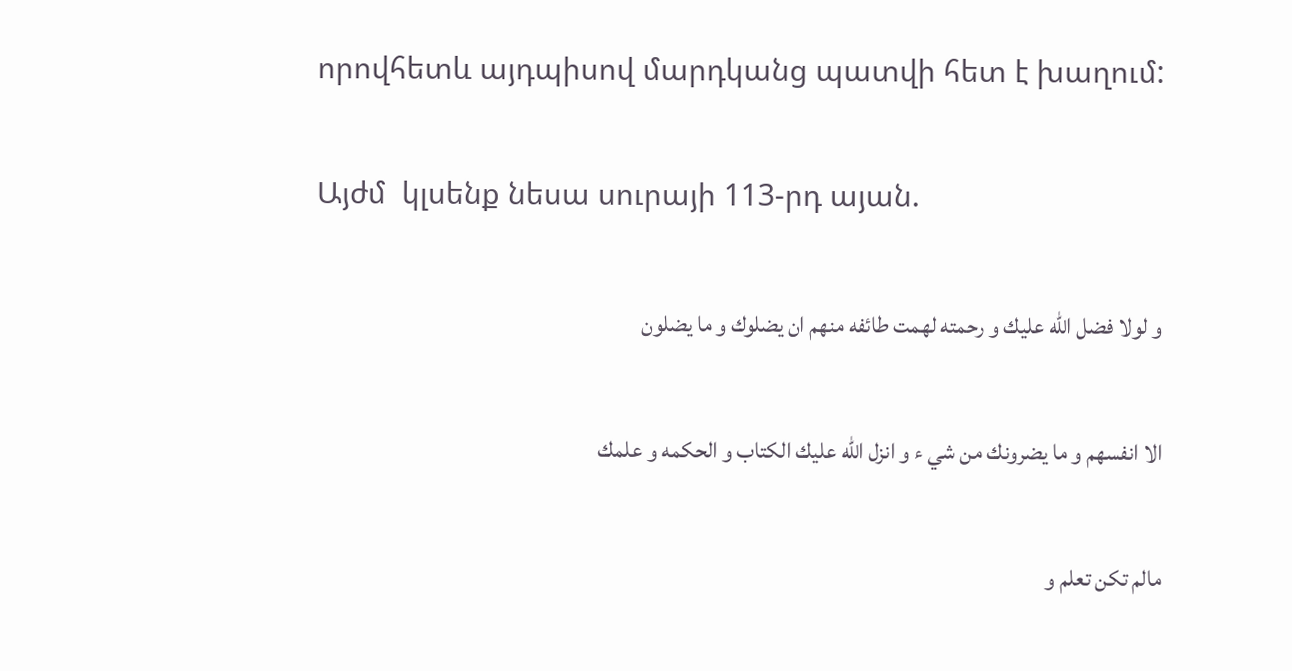որովհետև այդպիսով մարդկանց պատվի հետ է խաղում:

Այժմ  կլսենք նեսա սուրայի 113-րդ այան.

و لولا فضل الله عليك و رحمته لهمت طائفه منهم ان يضلوك و ما يضلون

الا انفسهم و ما يضرونك من شي ء و انزل الله عليك الكتاب و الحكمه و علمك

مالم تكن تعلم و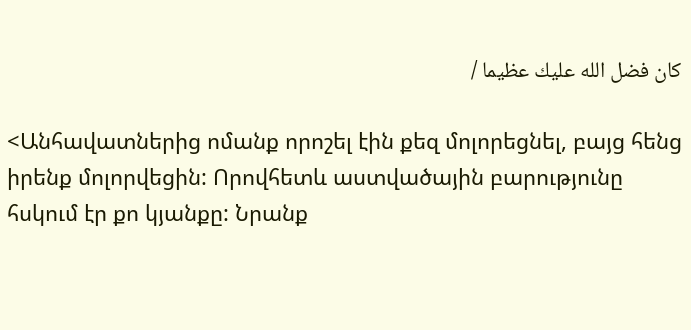كان فضل الله عليك عظيما /

<Անհավատներից ոմանք որոշել էին քեզ մոլորեցնել, բայց հենց իրենք մոլորվեցին: Որովհետև աստվածային բարությունը հսկում էր քո կյանքը: Նրանք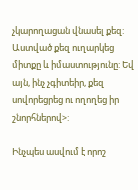չկարողացան վնասել քեզ: Աստված քեզ ուղարկեց միտքը և իմաստությունը: Եվ այն, ինչ չգիտեիր, քեզ սովորեցրեց ու ողողեց իր շնորհներով>:

Ինչպես ասվում է որոշ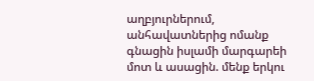աղբյուրներում,  անհավատներից ոմանք գնացին իսլամի մարգարեի մոտ և ասացին. մենք երկու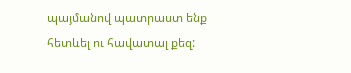պայմանով պատրաստ ենք հետևել ու հավատալ քեզ: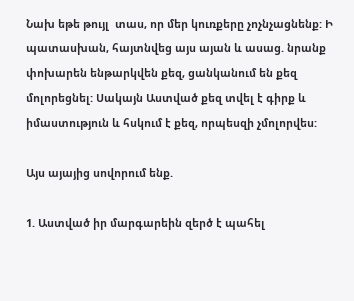Նախ եթե թույլ  տաս, որ մեր կուռքերը չոչնչացնենք: Ի պատասխան, հայտնվեց այս այան և ասաց. նրանք փոխարեն ենթարկվեն քեզ, ցանկանում են քեզ մոլորեցնել: Սակայն Աստված քեզ տվել է գիրք և իմաստություն և հսկում է քեզ, որպեսզի չմոլորվես:

Այս այայից սովորում ենք.

1. Աստված իր մարգարեին զերծ է պահել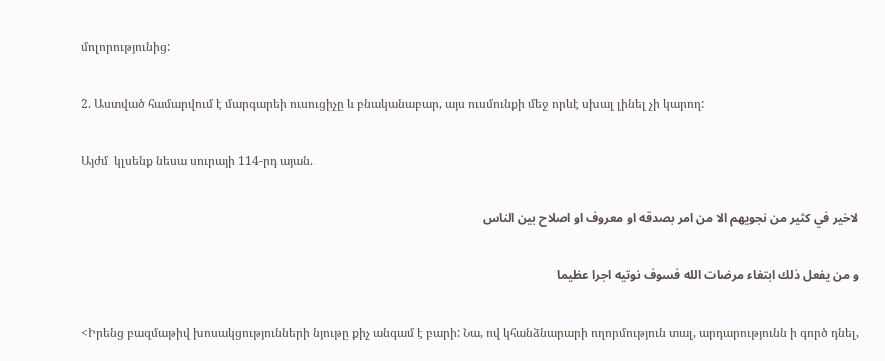մոլորությունից:

2. Աստված համարվում է մարգարեի ուսուցիչը և բնականաբար, այս ուսմունքի մեջ որևէ սխալ լինել չի կարող:

Այժմ  կլսենք նեսա սուրայի 114-րդ այան.

لاخير في كثير من نجويهم الا من امر بصدقه او معروف او اصلاح بين الناس

و من يفعل ذلك ابتغاء مرضات الله فسوف نوتيه اجرا عظيما

<Իրենց բազմաթիվ խոսակցությունների նյութը քիչ անգամ է բարի: Նա, ով կհանձնարարի ողորմություն տալ, արդարությունն ի գործ դնել,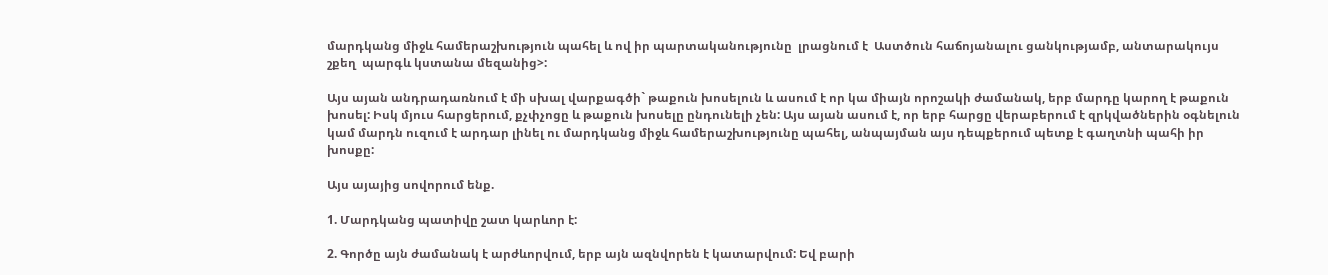մարդկանց միջև համերաշխություն պահել և ով իր պարտականությունը  լրացնում է  Աստծուն հաճոյանալու ցանկությամբ, անտարակույս շքեղ  պարգև կստանա մեզանից>:

Այս այան անդրադառնում է մի սխալ վարքագծի` թաքուն խոսելուն և ասում է որ կա միայն որոշակի ժամանակ, երբ մարդը կարող է թաքուն խոսել: Իսկ մյուս հարցերում, քչփչոցը և թաքուն խոսելը ընդունելի չեն: Այս այան ասում է, որ երբ հարցը վերաբերում է զրկվածներին օգնելուն կամ մարդն ուզում է արդար լինել ու մարդկանց միջև համերաշխությունը պահել, անպայման այս դեպքերում պետք է գաղտնի պահի իր խոսքը:

Այս այայից սովորում ենք.

1. Մարդկանց պատիվը շատ կարևոր է:

2. Գործը այն ժամանակ է արժևորվում, երբ այն ազնվորեն է կատարվում: Եվ բարի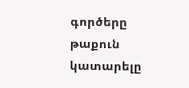գործերը թաքուն կատարելը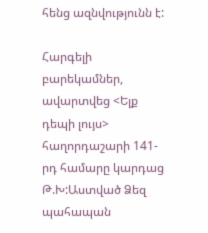հենց ազնվությունն է:

Հարգելի բարեկամներ, ավարտվեց <Ելք դեպի լույս> հաղորդաշարի 141-րդ համարը կարդաց Թ.Խ:Աստված Ձեզ պահապան